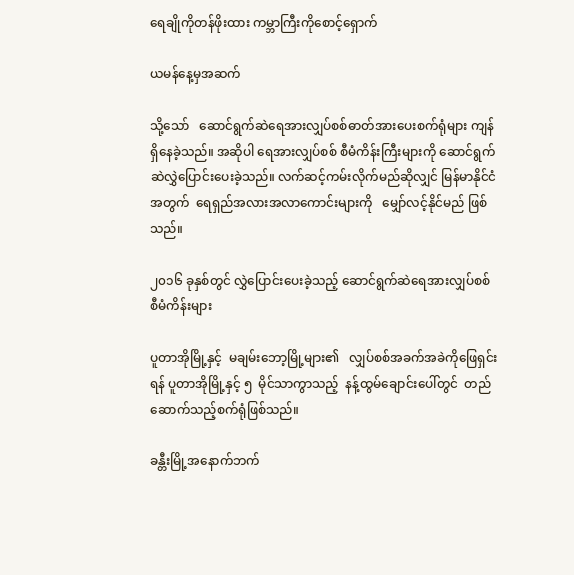ရေချိုကိုတန်ဖိုးထား ကမ္ဘာကြီးကိုစောင့်ရှောက်

ယမန်နေ့မှအဆက်

သို့သော်   ဆောင်ရွက်ဆဲရေအားလျှပ်စစ်ဓာတ်အားပေးစက်ရုံများ ကျန်ရှိနေခဲ့သည်။ အဆိုပါ ရေအားလျှပ်စစ် စီမံကိန်းကြီးများကို ဆောင်ရွက်ဆဲလွှဲပြောင်းပေးခဲ့သည်။ လက်ဆင့်ကမ်းလိုက်မည်ဆိုလျှင် မြန်မာနိုင်ငံအတွက်  ရေရှည်အလားအလာကောင်းများကို   မျှော်လင့်နိုင်မည် ဖြစ်သည်။

၂၀၁၆ ခုနှစ်တွင် လွှဲပြောင်းပေးခဲ့သည့် ဆောင်ရွက်ဆဲရေအားလျှပ်စစ် စီမံကိန်းများ

ပူတာအိုမြို့နှင့်  မချမ်းဘော့မြို့များ၏   လျှပ်စစ်အခက်အခဲကိုဖြေရှင်းရန် ပူတာအိုမြို့နှင့် ၅  မိုင်သာကွာသည့်  နန့်ထွမ်ချောင်းပေါ်တွင်  တည်ဆောက်သည့်စက်ရုံဖြစ်သည်။

ခန္တီးမြို့အနောက်ဘက်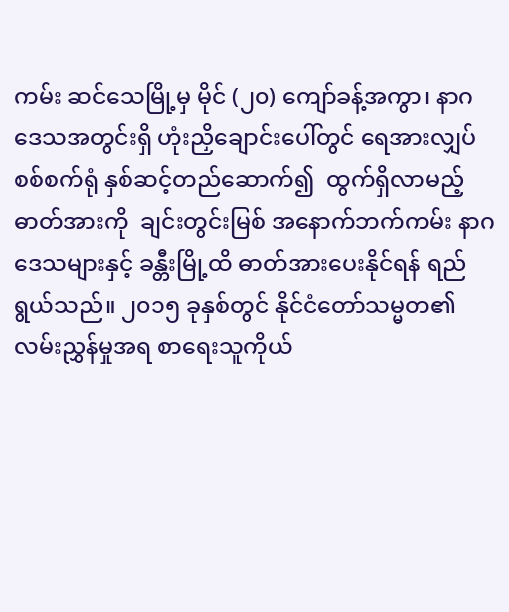ကမ်း ဆင်သေမြို့မှ မိုင် (၂၀) ကျော်ခန့်အကွာ၊ နာဂဒေသအတွင်းရှိ ဟုံးညှိချောင်းပေါ်တွင် ရေအားလျှပ်စစ်စက်ရုံ နှစ်ဆင့်တည်ဆောက်၍  ထွက်ရှိလာမည့်ဓာတ်အားကို  ချင်းတွင်းမြစ် အနောက်ဘက်ကမ်း နာဂဒေသများနှင့် ခန္တီးမြို့ထိ ဓာတ်အားပေးနိုင်ရန် ရည်ရွယ်သည်။ ၂၀၁၅ ခုနှစ်တွင် နိုင်ငံတော်သမ္မတ၏ လမ်းညွှန်မှုအရ စာရေးသူကိုယ်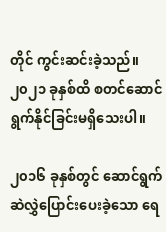တိုင် ကွင်းဆင်းခဲ့သည်။ ၂၀၂၁ ခုနှစ်ထိ စတင်ဆောင် ရွက်နိုင်ခြင်းမရှိသေးပါ။

၂၀၁၆ ခုနှစ်တွင် ဆောင်ရွက်ဆဲလွှဲပြောင်းပေးခဲ့သော ရေ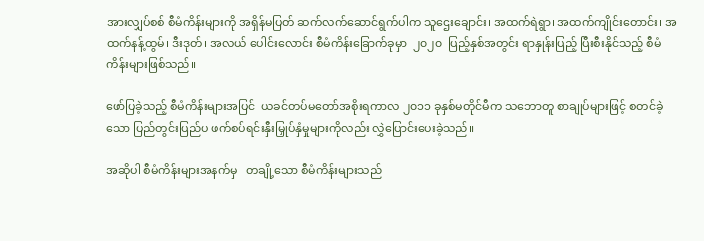အားလျှပ်စစ် စီမံကိန်းများကို အရှိန်မပြတ် ဆက်လက်ဆောင်ရွက်ပါက သူဌေးချောင်း၊ အထက်ရဲရွာ၊ အထက်ကျိုင်းတောင်း၊ အထက်နန့်ထွမ်၊ ဒီးဒုတ်၊ အလယ် ပေါင်းလောင်း စီမံကိန်းခြောက်ခုမှာ  ၂၀၂၀  ပြည့်နှစ်အတွင်း ရာနှုန်းပြည့် ပြီးစီးနိုင်သည့် စီမံကိန်းများဖြစ်သည်။

ဖော်ပြခဲ့သည့် စီမံကိန်းများအပြင်  ယခင်တပ်မတော်အစိုးရကာလ ၂၀၁၁ ခုနှစ်မတိုင်မီက သဘောတူ စာချုပ်များဖြင့် စတင်ခဲ့သော ပြည်တွင်းပြည်ပ ဖက်စပ်ရင်းနှီးမြှုပ်နှံမှုများကိုလည်း လွှဲပြောင်းပေးခဲ့သည်။

အဆိုပါ စီမံကိန်းများအနက်မှ   တချို့သော စီမံကိန်းများသည်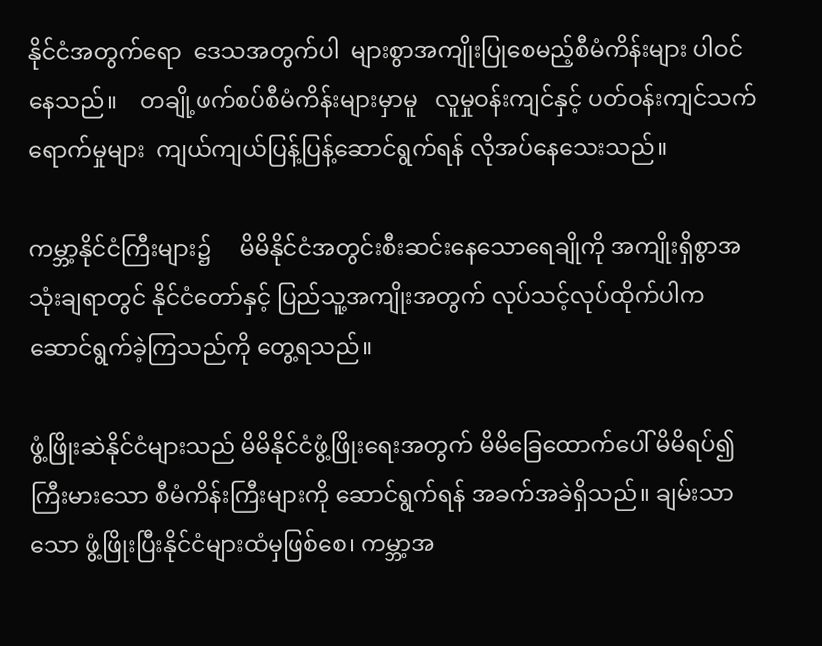နိုင်ငံအတွက်ရော  ဒေသအတွက်ပါ  များစွာအကျိုးပြုစေမည့်စီမံကိန်းများ ပါဝင်နေသည်။    တချို့ဖက်စပ်စီမံကိန်းများမှာမူ   လူမှုဝန်းကျင်နှင့် ပတ်ဝန်းကျင်သက်ရောက်မှုများ  ကျယ်ကျယ်ပြန့်ပြန့်ဆောင်ရွက်ရန် လိုအပ်နေသေးသည်။

ကမ္ဘာ့နိုင်ငံကြီးများ၌     မိမိနိုင်ငံအတွင်းစီးဆင်းနေသောရေချိုကို အကျိုးရှိစွာအသုံးချရာတွင် နိုင်ငံတော်နှင့် ပြည်သူ့အကျိုးအတွက် လုပ်သင့်လုပ်ထိုက်ပါက ဆောင်ရွက်ခဲ့ကြသည်ကို တွေ့ရသည်။

ဖွံ့ဖြိုးဆဲနိုင်ငံများသည် မိမိနိုင်ငံဖွံ့ဖြိုးရေးအတွက် မိမိခြေထောက်ပေါ် မိမိရပ်၍ ကြီးမားသော စီမံကိန်းကြီးများကို ဆောင်ရွက်ရန် အခက်အခဲရှိသည်။ ချမ်းသာသော ဖွံ့ဖြိုးပြီးနိုင်ငံများထံမှဖြစ်စေ၊ ကမ္ဘာ့အ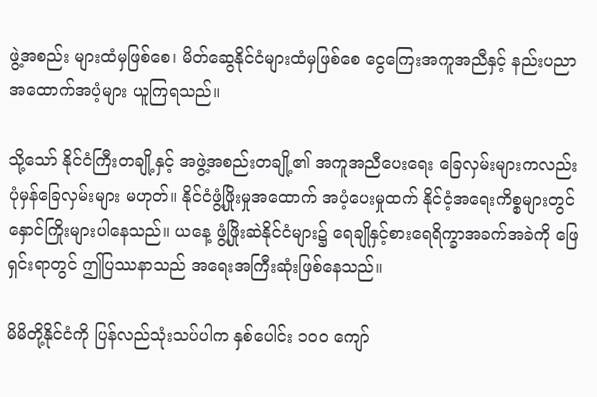ဖွဲ့အစည်း များထံမှဖြစ်စေ၊ မိတ်ဆွေနိုင်ငံများထံမှဖြစ်စေ ငွေကြေးအကူအညီနှင့် နည်းပညာ အထောက်အပံ့များ ယူကြရသည်။

သို့သော် နိုင်ငံကြီးတချို့နှင့် အဖွဲ့အစည်းတချို့၏ အကူအညီပေးရေး ခြေလှမ်းများကလည်း ပုံမှန်ခြေလှမ်းများ မဟုတ်။ နိုင်ငံဖွံ့ဖြိုးမှုအထောက် အပံ့ပေးမှုထက် နိုင်ငံ့အရေးကိစ္စများတွင် နှောင်ကြိုးများပါနေသည်။ ယနေ့ ဖွံ့ဖြိုးဆဲနိုင်ငံများ၌ ရေချိုနှင့်စားရေရိက္ခာအခက်အခဲကို ဖြေရှင်းရာတွင် ဤပြဿနာသည် အရေးအကြီးဆုံးဖြစ်နေသည်။

မိမိတို့နိုင်ငံကို ပြန်လည်သုံးသပ်ပါက နှစ်ပေါင်း ၁၀၀ ကျော်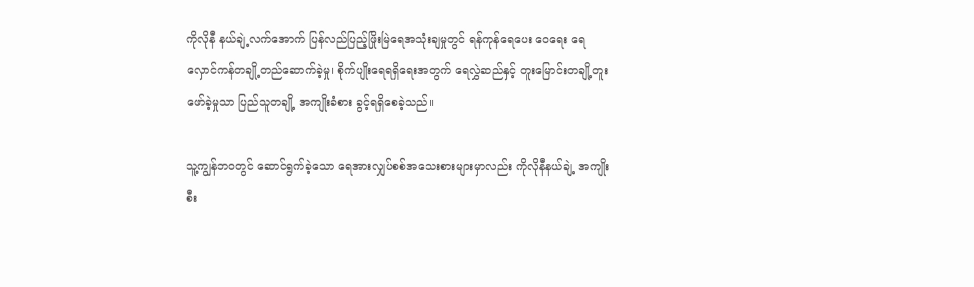ကိုလိုနီ နယ်ချဲ့လက်အောက် ပြန်လည်ပြည့်ဖြိုးမြဲရေအသုံးချမှုတွင် ရန်ကုန်ရေပေး ဝေရေး ရေလှောင်ကန်တချို့တည်ဆောက်ခဲ့မှု၊ စိုက်ပျိုးရေရရှိရေးအတွက် ရေလွှဲဆည်နှင့် တူးမြောင်းတချို့တူးဖော်ခဲ့မှုသာ ပြည်သူတချို့ အကျိုးခံစား ခွင့်ရရှိစေခဲ့သည်။

သူ့ကျွန်ဘဝတွင် ဆောင်ရွက်ခဲ့သော ရေအားလျှပ်စစ်အသေးစားများမှာလည်း ကိုလိုနီနယ်ချဲ့ အကျိုးစီး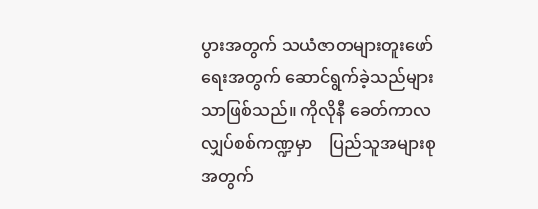ပွားအတွက် သယံဇာတများတူးဖော်ရေးအတွက် ဆောင်ရွက်ခဲ့သည်များသာဖြစ်သည်။ ကိုလိုနီ ခေတ်ကာလ လျှပ်စစ်ကဏ္ဍမှာ    ပြည်သူအများစုအတွက်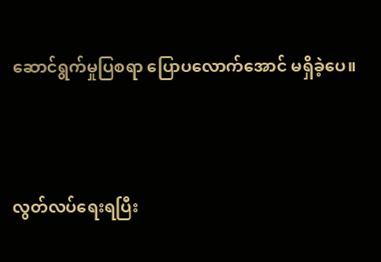ဆောင်ရွက်မှုပြစရာ ပြောပလောက်အောင် မရှိခဲ့ပေ။



လွတ်လပ်ရေးရပြီး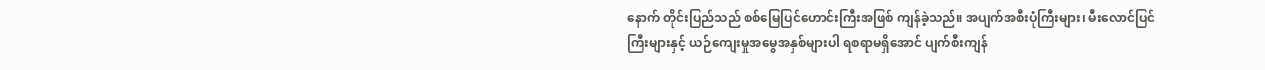နောက် တိုင်းပြည်သည် စစ်မြေပြင်ဟောင်းကြီးအဖြစ် ကျန်ခဲ့သည်။ အပျက်အစီးပုံကြီးများ၊ မီးလောင်ပြင်ကြီးများနှင့် ယဉ်ကျေးမှုအမွေအနှစ်များပါ ရစရာမရှိအောင် ပျက်စီးကျန်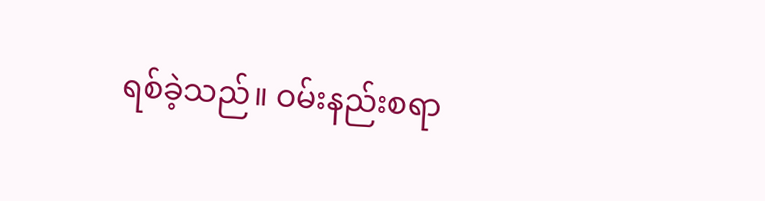ရစ်ခဲ့သည်။ ဝမ်းနည်းစရာ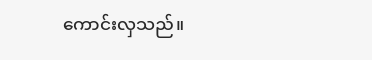ကောင်းလှသည်။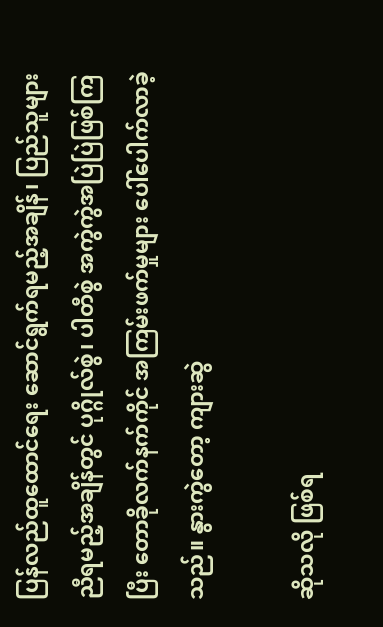ပြန်လည်ထူထောင်ရေး ဆောင်ရွက်ရမည့်အချိန်၊ ပြည်သူများ ညီရမည့်အချိန်တွင် ပုဂ္ဂိုလ်စွဲ၊ ပါတီစွဲ အကွဲကွဲအပြဲပြဲဖြစ်ကြပြီး တောခိုလက်နက်ကိုင် အကြမ်းဖက်မှုများ ပေါ်ပေါက်လာခဲ့သည်။ နွားကွဲတော့ ကျားဆွဲ

ဆိုသလို ဖြစ်ရ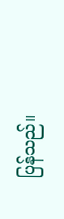ပြန်သည်။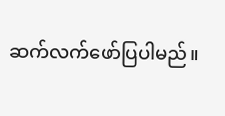ဆက်လက်ဖော်ပြပါမည်။